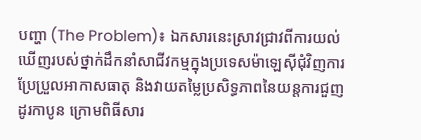បញ្ហា (The Problem)៖ ឯកសារនេះស្រាវជ្រាវពីការយល់ឃើញរបស់ថ្នាក់ដឹកនាំសាជីវកម្មក្នុងប្រទេសម៉ាឡេស៊ីជុំវិញការប្រែប្រួលអាកាសធាតុ និងវាយតម្លៃប្រសិទ្ធភាពនៃយន្តការជួញដូរកាបូន ក្រោមពិធីសារ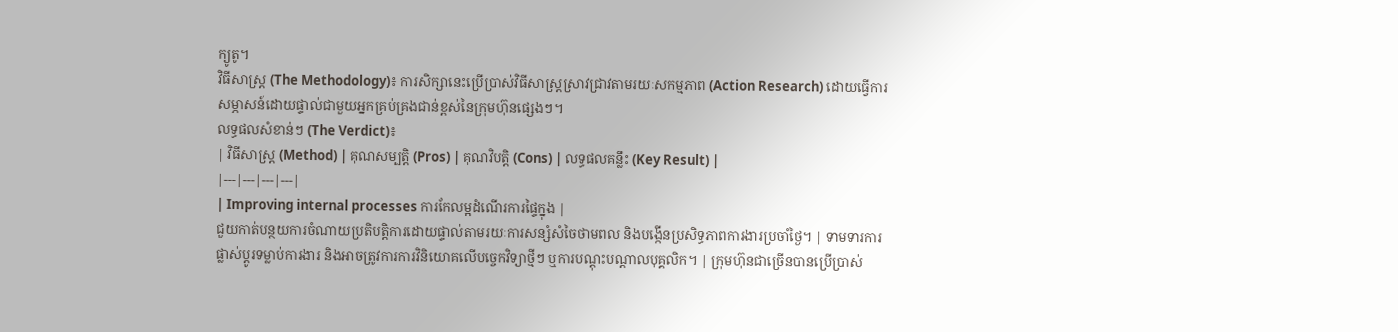ក្យូតូ។
វិធីសាស្ត្រ (The Methodology)៖ ការសិក្សានេះប្រើប្រាស់វិធីសាស្ត្រស្រាវជ្រាវតាមរយៈសកម្មភាព (Action Research) ដោយធ្វើការសម្ភាសន៍ដោយផ្ទាល់ជាមួយអ្នកគ្រប់គ្រងជាន់ខ្ពស់នៃក្រុមហ៊ុនផ្សេងៗ។
លទ្ធផលសំខាន់ៗ (The Verdict)៖
| វិធីសាស្ត្រ (Method) | គុណសម្បត្តិ (Pros) | គុណវិបត្តិ (Cons) | លទ្ធផលគន្លឹះ (Key Result) |
|---|---|---|---|
| Improving internal processes ការកែលម្អដំណើរការផ្ទៃក្នុង |
ជួយកាត់បន្ថយការចំណាយប្រតិបត្តិការដោយផ្ទាល់តាមរយៈការសន្សំសំចៃថាមពល និងបង្កើនប្រសិទ្ធភាពការងារប្រចាំថ្ងៃ។ | ទាមទារការផ្លាស់ប្តូរទម្លាប់ការងារ និងអាចត្រូវការការវិនិយោគលើបច្ចេកវិទ្យាថ្មីៗ ឬការបណ្តុះបណ្តាលបុគ្គលិក។ | ក្រុមហ៊ុនជាច្រើនបានប្រើប្រាស់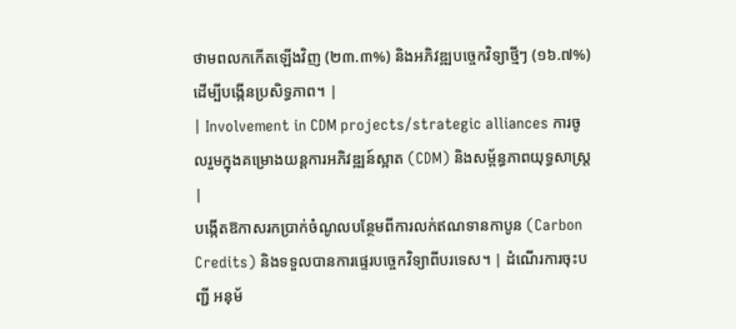ថាមពលកកើតឡើងវិញ (២៣.៣%) និងអភិវឌ្ឍបច្ចេកវិទ្យាថ្មីៗ (១៦.៧%) ដើម្បីបង្កើនប្រសិទ្ធភាព។ |
| Involvement in CDM projects/strategic alliances ការចូលរួមក្នុងគម្រោងយន្តការអភិវឌ្ឍន៍ស្អាត (CDM) និងសម្ព័ន្ធភាពយុទ្ធសាស្ត្រ |
បង្កើតឱកាសរកប្រាក់ចំណូលបន្ថែមពីការលក់ឥណទានកាបូន (Carbon Credits) និងទទួលបានការផ្ទេរបច្ចេកវិទ្យាពីបរទេស។ | ដំណើរការចុះបញ្ជី អនុម័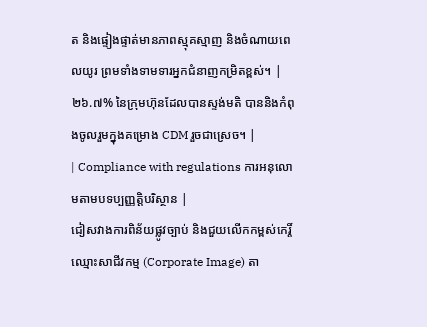ត និងផ្ទៀងផ្ទាត់មានភាពស្មុគស្មាញ និងចំណាយពេលយូរ ព្រមទាំងទាមទារអ្នកជំនាញកម្រិតខ្ពស់។ | ២៦.៧% នៃក្រុមហ៊ុនដែលបានស្ទង់មតិ បាននិងកំពុងចូលរួមក្នុងគម្រោង CDM រួចជាស្រេច។ |
| Compliance with regulations ការអនុលោមតាមបទប្បញ្ញត្តិបរិស្ថាន |
ជៀសវាងការពិន័យផ្លូវច្បាប់ និងជួយលើកកម្ពស់កេរ្តិ៍ឈ្មោះសាជីវកម្ម (Corporate Image) តា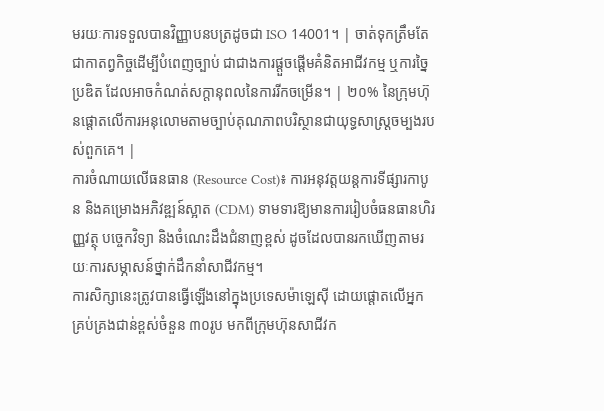មរយៈការទទួលបានវិញ្ញាបនបត្រដូចជា ISO 14001។ | ចាត់ទុកត្រឹមតែជាកាតព្វកិច្ចដើម្បីបំពេញច្បាប់ ជាជាងការផ្តួចផ្តើមគំនិតអាជីវកម្ម ឬការច្នៃប្រឌិត ដែលអាចកំណត់សក្តានុពលនៃការរីកចម្រើន។ | ២០% នៃក្រុមហ៊ុនផ្តោតលើការអនុលោមតាមច្បាប់គុណភាពបរិស្ថានជាយុទ្ធសាស្ត្រចម្បងរបស់ពួកគេ។ |
ការចំណាយលើធនធាន (Resource Cost)៖ ការអនុវត្តយន្តការទីផ្សារកាបូន និងគម្រោងអភិវឌ្ឍន៍ស្អាត (CDM) ទាមទារឱ្យមានការរៀបចំធនធានហិរញ្ញវត្ថុ បច្ចេកវិទ្យា និងចំណេះដឹងជំនាញខ្ពស់ ដូចដែលបានរកឃើញតាមរយៈការសម្ភាសន៍ថ្នាក់ដឹកនាំសាជីវកម្ម។
ការសិក្សានេះត្រូវបានធ្វើឡើងនៅក្នុងប្រទេសម៉ាឡេស៊ី ដោយផ្តោតលើអ្នកគ្រប់គ្រងជាន់ខ្ពស់ចំនួន ៣០រូប មកពីក្រុមហ៊ុនសាជីវក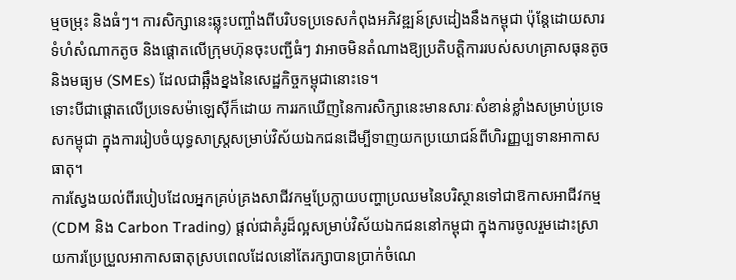ម្មចម្រុះ និងធំៗ។ ការសិក្សានេះឆ្លុះបញ្ចាំងពីបរិបទប្រទេសកំពុងអភិវឌ្ឍន៍ស្រដៀងនឹងកម្ពុជា ប៉ុន្តែដោយសារទំហំសំណាកតូច និងផ្តោតលើក្រុមហ៊ុនចុះបញ្ជីធំៗ វាអាចមិនតំណាងឱ្យប្រតិបត្តិការរបស់សហគ្រាសធុនតូច និងមធ្យម (SMEs) ដែលជាឆ្អឹងខ្នងនៃសេដ្ឋកិច្ចកម្ពុជានោះទេ។
ទោះបីជាផ្តោតលើប្រទេសម៉ាឡេស៊ីក៏ដោយ ការរកឃើញនៃការសិក្សានេះមានសារៈសំខាន់ខ្លាំងសម្រាប់ប្រទេសកម្ពុជា ក្នុងការរៀបចំយុទ្ធសាស្ត្រសម្រាប់វិស័យឯកជនដើម្បីទាញយកប្រយោជន៍ពីហិរញ្ញប្បទានអាកាសធាតុ។
ការស្វែងយល់ពីរបៀបដែលអ្នកគ្រប់គ្រងសាជីវកម្មប្រែក្លាយបញ្ហាប្រឈមនៃបរិស្ថានទៅជាឱកាសអាជីវកម្ម (CDM និង Carbon Trading) ផ្តល់ជាគំរូដ៏ល្អសម្រាប់វិស័យឯកជននៅកម្ពុជា ក្នុងការចូលរួមដោះស្រាយការប្រែប្រួលអាកាសធាតុស្របពេលដែលនៅតែរក្សាបានប្រាក់ចំណេ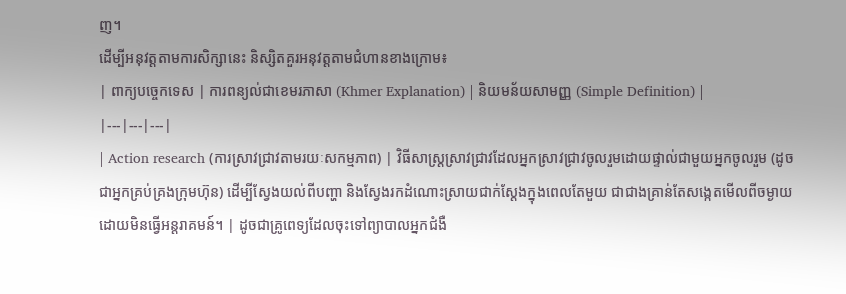ញ។
ដើម្បីអនុវត្តតាមការសិក្សានេះ និស្សិតគួរអនុវត្តតាមជំហានខាងក្រោម៖
| ពាក្យបច្ចេកទេស | ការពន្យល់ជាខេមរភាសា (Khmer Explanation) | និយមន័យសាមញ្ញ (Simple Definition) |
|---|---|---|
| Action research (ការស្រាវជ្រាវតាមរយៈសកម្មភាព) | វិធីសាស្ត្រស្រាវជ្រាវដែលអ្នកស្រាវជ្រាវចូលរួមដោយផ្ទាល់ជាមួយអ្នកចូលរួម (ដូចជាអ្នកគ្រប់គ្រងក្រុមហ៊ុន) ដើម្បីស្វែងយល់ពីបញ្ហា និងស្វែងរកដំណោះស្រាយជាក់ស្តែងក្នុងពេលតែមួយ ជាជាងគ្រាន់តែសង្កេតមើលពីចម្ងាយដោយមិនធ្វើអន្តរាគមន៍។ | ដូចជាគ្រូពេទ្យដែលចុះទៅព្យាបាលអ្នកជំងឺ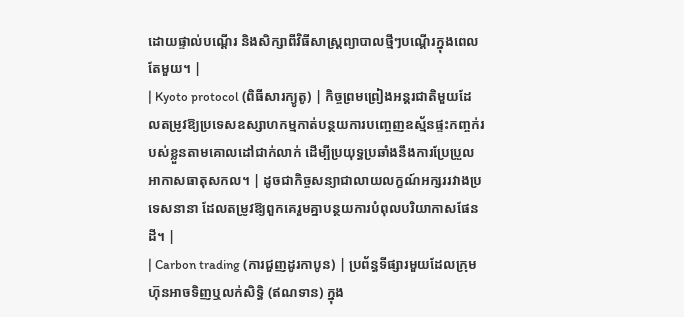ដោយផ្ទាល់បណ្តើរ និងសិក្សាពីវិធីសាស្ត្រព្យាបាលថ្មីៗបណ្តើរក្នុងពេលតែមួយ។ |
| Kyoto protocol (ពិធីសារក្យូតូ) | កិច្ចព្រមព្រៀងអន្តរជាតិមួយដែលតម្រូវឱ្យប្រទេសឧស្សាហកម្មកាត់បន្ថយការបញ្ចេញឧស្ម័នផ្ទះកញ្ចក់របស់ខ្លួនតាមគោលដៅជាក់លាក់ ដើម្បីប្រយុទ្ធប្រឆាំងនឹងការប្រែប្រួលអាកាសធាតុសកល។ | ដូចជាកិច្ចសន្យាជាលាយលក្ខណ៍អក្សររវាងប្រទេសនានា ដែលតម្រូវឱ្យពួកគេរួមគ្នាបន្ថយការបំពុលបរិយាកាសផែនដី។ |
| Carbon trading (ការជួញដូរកាបូន) | ប្រព័ន្ធទីផ្សារមួយដែលក្រុមហ៊ុនអាចទិញឬលក់សិទ្ធិ (ឥណទាន) ក្នុង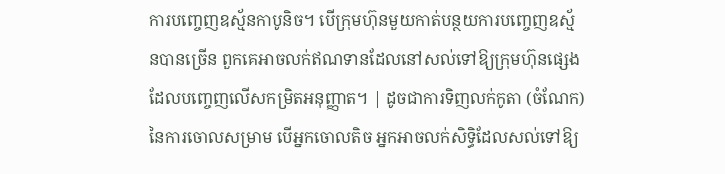ការបញ្ចេញឧស្ម័នកាបូនិច។ បើក្រុមហ៊ុនមួយកាត់បន្ថយការបញ្ចេញឧស្ម័នបានច្រើន ពួកគេអាចលក់ឥណទានដែលនៅសល់ទៅឱ្យក្រុមហ៊ុនផ្សេងដែលបញ្ចេញលើសកម្រិតអនុញ្ញាត។ | ដូចជាការទិញលក់កូតា (ចំណែក) នៃការចោលសម្រាម បើអ្នកចោលតិច អ្នកអាចលក់សិទ្ធិដែលសល់ទៅឱ្យ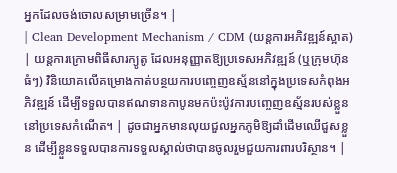អ្នកដែលចង់ចោលសម្រាមច្រើន។ |
| Clean Development Mechanism / CDM (យន្តការអភិវឌ្ឍន៍ស្អាត) | យន្តការក្រោមពិធីសារក្យូតូ ដែលអនុញ្ញាតឱ្យប្រទេសអភិវឌ្ឍន៍ (ឬក្រុមហ៊ុនធំៗ) វិនិយោគលើគម្រោងកាត់បន្ថយការបញ្ចេញឧស្ម័ននៅក្នុងប្រទេសកំពុងអភិវឌ្ឍន៍ ដើម្បីទទួលបានឥណទានកាបូនមកប៉ះប៉ូវការបញ្ចេញឧស្ម័នរបស់ខ្លួននៅប្រទេសកំណើត។ | ដូចជាអ្នកមានលុយជួលអ្នកភូមិឱ្យដាំដើមឈើជួសខ្លួន ដើម្បីខ្លួនទទួលបានការទទួលស្គាល់ថាបានចូលរួមជួយការពារបរិស្ថាន។ |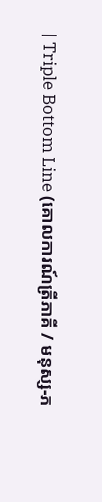| Triple Bottom Line (គោលការណ៍ត្រីភាគី / មនុស្ស-ភ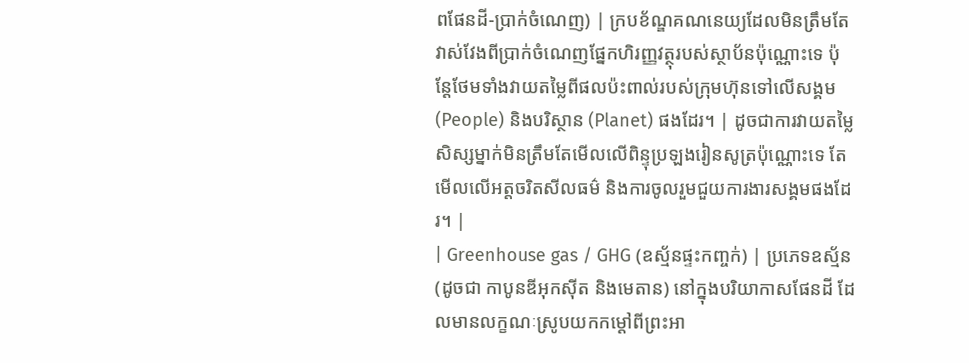ពផែនដី-ប្រាក់ចំណេញ) | ក្របខ័ណ្ឌគណនេយ្យដែលមិនត្រឹមតែវាស់វែងពីប្រាក់ចំណេញផ្នែកហិរញ្ញវត្ថុរបស់ស្ថាប័នប៉ុណ្ណោះទេ ប៉ុន្តែថែមទាំងវាយតម្លៃពីផលប៉ះពាល់របស់ក្រុមហ៊ុនទៅលើសង្គម (People) និងបរិស្ថាន (Planet) ផងដែរ។ | ដូចជាការវាយតម្លៃសិស្សម្នាក់មិនត្រឹមតែមើលលើពិន្ទុប្រឡងរៀនសូត្រប៉ុណ្ណោះទេ តែមើលលើអត្តចរិតសីលធម៌ និងការចូលរួមជួយការងារសង្គមផងដែរ។ |
| Greenhouse gas / GHG (ឧស្ម័នផ្ទះកញ្ចក់) | ប្រភេទឧស្ម័ន (ដូចជា កាបូនឌីអុកស៊ីត និងមេតាន) នៅក្នុងបរិយាកាសផែនដី ដែលមានលក្ខណៈស្រូបយកកម្តៅពីព្រះអា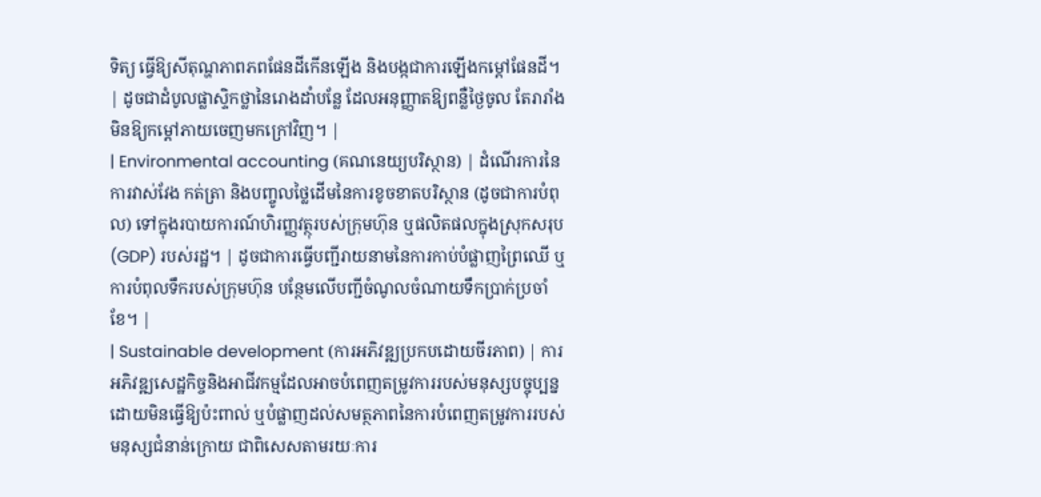ទិត្យ ធ្វើឱ្យសីតុណ្ហភាពភពផែនដីកើនឡើង និងបង្កជាការឡើងកម្តៅផែនដី។ | ដូចជាដំបូលផ្លាស្ទិកថ្លានៃរោងដាំបន្លែ ដែលអនុញ្ញាតឱ្យពន្លឺថ្ងៃចូល តែរារាំងមិនឱ្យកម្តៅភាយចេញមកក្រៅវិញ។ |
| Environmental accounting (គណនេយ្យបរិស្ថាន) | ដំណើរការនៃការវាស់វែង កត់ត្រា និងបញ្ចូលថ្លៃដើមនៃការខូចខាតបរិស្ថាន (ដូចជាការបំពុល) ទៅក្នុងរបាយការណ៍ហិរញ្ញវត្ថុរបស់ក្រុមហ៊ុន ឬផលិតផលក្នុងស្រុកសរុប (GDP) របស់រដ្ឋ។ | ដូចជាការធ្វើបញ្ជីរាយនាមនៃការកាប់បំផ្លាញព្រៃឈើ ឬការបំពុលទឹករបស់ក្រុមហ៊ុន បន្ថែមលើបញ្ជីចំណូលចំណាយទឹកប្រាក់ប្រចាំខែ។ |
| Sustainable development (ការអភិវឌ្ឍប្រកបដោយចីរភាព) | ការអភិវឌ្ឍសេដ្ឋកិច្ចនិងអាជីវកម្មដែលអាចបំពេញតម្រូវការរបស់មនុស្សបច្ចុប្បន្ន ដោយមិនធ្វើឱ្យប៉ះពាល់ ឬបំផ្លាញដល់សមត្ថភាពនៃការបំពេញតម្រូវការរបស់មនុស្សជំនាន់ក្រោយ ជាពិសេសតាមរយៈការ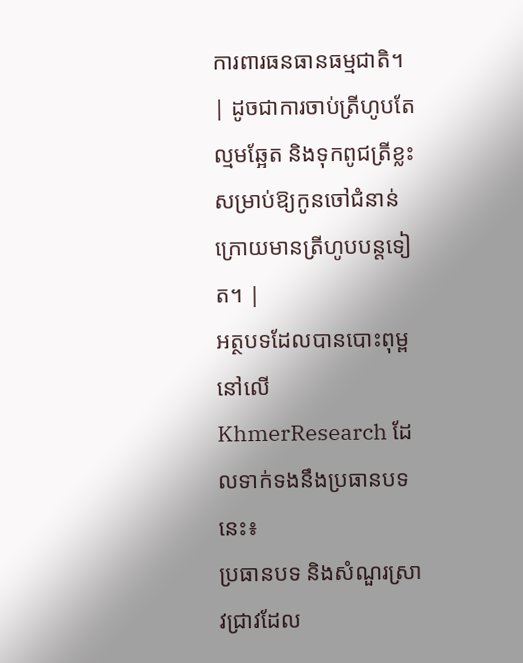ការពារធនធានធម្មជាតិ។ | ដូចជាការចាប់ត្រីហូបតែល្មមឆ្អែត និងទុកពូជត្រីខ្លះសម្រាប់ឱ្យកូនចៅជំនាន់ក្រោយមានត្រីហូបបន្តទៀត។ |
អត្ថបទដែលបានបោះពុម្ពនៅលើ KhmerResearch ដែលទាក់ទងនឹងប្រធានបទនេះ៖
ប្រធានបទ និងសំណួរស្រាវជ្រាវដែល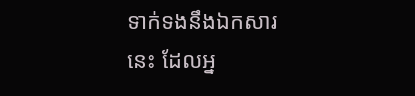ទាក់ទងនឹងឯកសារនេះ ដែលអ្ន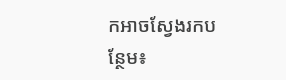កអាចស្វែងរកបន្ថែម៖